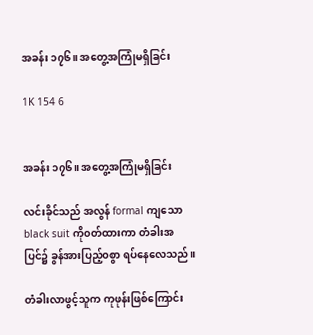အခန်း ၁၇၆။ အတွေ့အကြုံမရှိခြင်း

1K 154 6


အခန်း ၁၇၆။ အတွေ့အကြုံမရှိခြင်း

လင်းခိုင်သည် အလွန် formal ကျသော black suit ကို၀တ်ထားကာ တံခါးအပြင်၌ ခွန်အားပြည့်၀စွာ ရပ်နေလေသည်။

တံခါးလာဖွင့်သူက ကုဖုန်းဖြစ်ကြောင်း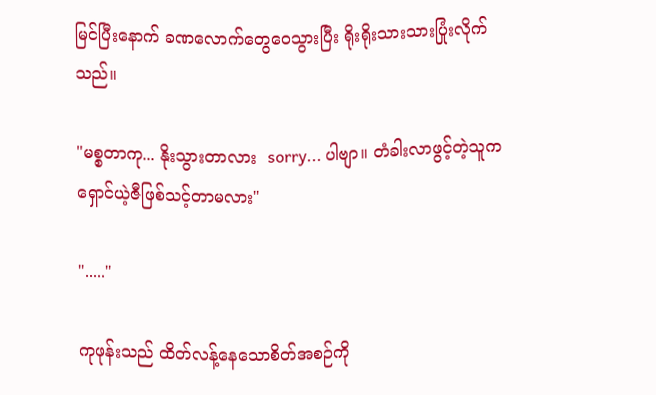မြင်ပြီးနောက် ခဏလောက်တွေဝေသွားပြီး ရိုးရိုးသားသားပြုံးလိုက်သည်။

"မစ္စတာကု... နိုးသွားတာလား  sorry... ပါဗျာ။ တံခါးလာဖွင့်တဲ့သူက ရှောင်ယဲ့ဇီဖြစ်သင့်တာမလား"

"....."

ကုဖုန်းသည် ထိတ်လန့်နေသောစိတ်အစဉ်ကို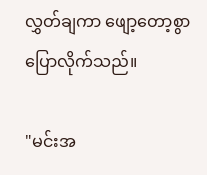လွှတ်ချကာ ဖျော့တော့စွာပြောလိုက်သည်။

"မင်းအ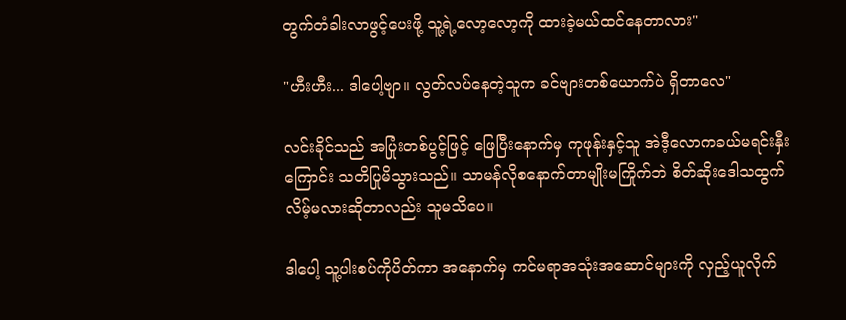တွက်တံခါးလာဖွင့်ပေးဖို့ သူ့ရဲ့လော့လော့ကို ထားခဲ့မယ်ထင်နေတာလား"

"ဟီးဟီး... ဒါပေါ့ဗျာ။ လွတ်လပ်နေတဲ့သူက ခင်ဗျားတစ်ယောက်ပဲ ရှိတာလေ"

လင်းခိုင်သည် အပြုံးတစ်ပွင့်ဖြင့် ဖြေပြီးနောက်မှ ကုဖုန်းနှင့်သူ အဲဒီ့လောကခယ်မရင်းနှီးကြောင်း သတိပြုမိသွားသည်။ သာမန်လိုစနောက်တာမျိုးမကြိုက်ဘဲ စိတ်ဆိုးဒေါသထွက်လိမ့်မလားဆိုတာလည်း သူမသိပေ။

ဒါပေါ့ သူ့ပါးစပ်ကိုပိတ်ကာ အနောက်မှ ကင်မရာအသုံးအဆောင်များကို လှည့်ယူလိုက်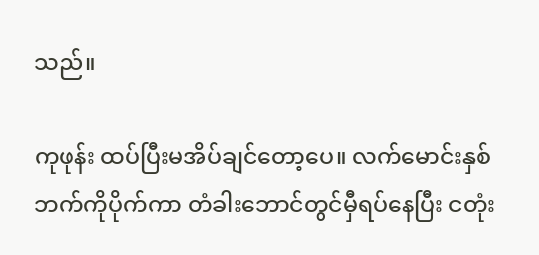သည်။

ကုဖုန်း ထပ်ပြီးမအိပ်ချင်တော့ပေ။ လက်မောင်းနှစ်ဘက်ကိုပိုက်ကာ တံခါးဘောင်တွင်မှီရပ်နေပြီး ငတုံး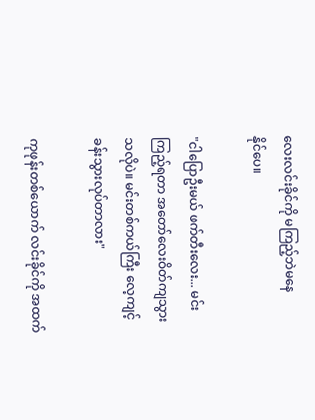လေးလင်းခိုင်ကို မကြည့်ဘဲမနေ
နိုင်ပေ။

"ငါပြောဦးမယ် ဖက်တီးလေး... မင်းကြည့်ရတာ အတော်လေးဝိတ်ကျသွားသလိုပဲ။ မင်းတစ်ကယ်ကြီး လေ့ကျင့်ခန်းသွားလုပ်တာလား"

ကုဖုန်းတစ်ယောက် လင်းခိုင်ကို အထက်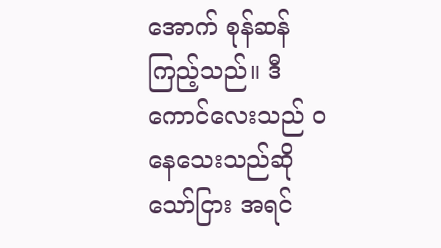အောက် စုန်ဆန်ကြည့်သည်။ ဒီကောင်လေးသည် ၀နေသေးသည်ဆိုသော်ငြား အရင်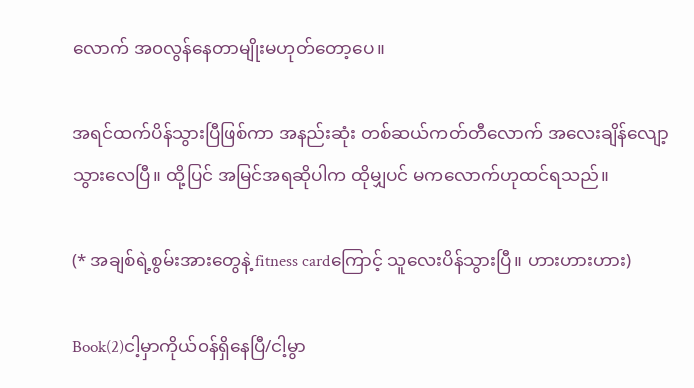လောက် အ၀လွန်နေတာမျိုးမဟုတ်တော့ပေ။

အရင်ထက်ပိန်သွားပြီဖြစ်ကာ အနည်းဆုံး တစ်ဆယ်ကတ်တီလောက် အလေးချိန်လျော့သွားလေပြီ။ ထို့ပြင် အမြင်အရဆိုပါက ထိုမျှပင် မကလောက်ဟုထင်ရသည်။

(* အချစ်ရဲ့စွမ်းအားတွေနဲ့ fitness cardကြောင့် သူလေးပိန်သွားပြီ။ ဟားဟားဟား)

Book(2)ငါ့မှာကိုယ်၀န်ရှိနေပြီ/ငါ့မွာ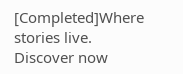[Completed]Where stories live. Discover now